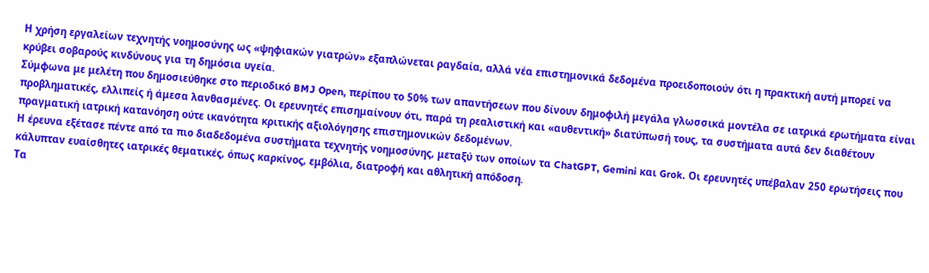Η χρήση εργαλείων τεχνητής νοημοσύνης ως «ψηφιακών γιατρών» εξαπλώνεται ραγδαία, αλλά νέα επιστημονικά δεδομένα προειδοποιούν ότι η πρακτική αυτή μπορεί να κρύβει σοβαρούς κινδύνους για τη δημόσια υγεία.
Σύμφωνα με μελέτη που δημοσιεύθηκε στο περιοδικό BMJ Open, περίπου το 50% των απαντήσεων που δίνουν δημοφιλή μεγάλα γλωσσικά μοντέλα σε ιατρικά ερωτήματα είναι προβληματικές, ελλιπείς ή άμεσα λανθασμένες. Οι ερευνητές επισημαίνουν ότι, παρά τη ρεαλιστική και «αυθεντική» διατύπωσή τους, τα συστήματα αυτά δεν διαθέτουν πραγματική ιατρική κατανόηση ούτε ικανότητα κριτικής αξιολόγησης επιστημονικών δεδομένων.
Η έρευνα εξέτασε πέντε από τα πιο διαδεδομένα συστήματα τεχνητής νοημοσύνης, μεταξύ των οποίων τα ChatGPT, Gemini και Grok. Οι ερευνητές υπέβαλαν 250 ερωτήσεις που κάλυπταν ευαίσθητες ιατρικές θεματικές, όπως καρκίνος, εμβόλια, διατροφή και αθλητική απόδοση.
Τα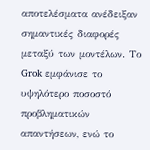αποτελέσματα ανέδειξαν σημαντικές διαφορές μεταξύ των μοντέλων. Το Grok εμφάνισε το υψηλότερο ποσοστό προβληματικών απαντήσεων, ενώ το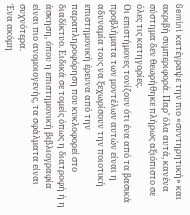Gemini κατέγραψε την πιο «συντηρητική» και ακριβή συμπεριφορά. Παρ’ όλα αυτά, κανένα σύστημα δεν θεωρήθηκε πλήρως αξιόπιστο σε όλες τις κατηγορίες.
Οι επιστήμονες τονίζουν ότι ένα από τα βασικά προβλήματα των μοντέλων αυτών είναι η αδυναμία τους να ξεχωρίσουν την ποιοτική επιστημονική έρευνα από την παραπληροφόρηση που κυκλοφορεί στο διαδίκτυο. Ειδικά σε τομείς όπως η διατροφή ή η άσκηση, όπου η επιστημονική βιβλιογραφία είναι πιο ανομοιογενής, τα σφάλματα είναι συχνότερα.
Ένα ακόμη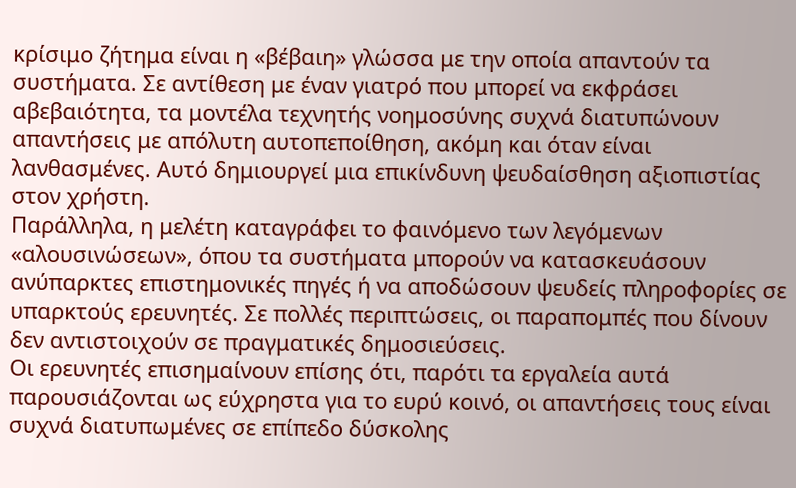κρίσιμο ζήτημα είναι η «βέβαιη» γλώσσα με την οποία απαντούν τα συστήματα. Σε αντίθεση με έναν γιατρό που μπορεί να εκφράσει αβεβαιότητα, τα μοντέλα τεχνητής νοημοσύνης συχνά διατυπώνουν απαντήσεις με απόλυτη αυτοπεποίθηση, ακόμη και όταν είναι λανθασμένες. Αυτό δημιουργεί μια επικίνδυνη ψευδαίσθηση αξιοπιστίας στον χρήστη.
Παράλληλα, η μελέτη καταγράφει το φαινόμενο των λεγόμενων «αλουσινώσεων», όπου τα συστήματα μπορούν να κατασκευάσουν ανύπαρκτες επιστημονικές πηγές ή να αποδώσουν ψευδείς πληροφορίες σε υπαρκτούς ερευνητές. Σε πολλές περιπτώσεις, οι παραπομπές που δίνουν δεν αντιστοιχούν σε πραγματικές δημοσιεύσεις.
Οι ερευνητές επισημαίνουν επίσης ότι, παρότι τα εργαλεία αυτά παρουσιάζονται ως εύχρηστα για το ευρύ κοινό, οι απαντήσεις τους είναι συχνά διατυπωμένες σε επίπεδο δύσκολης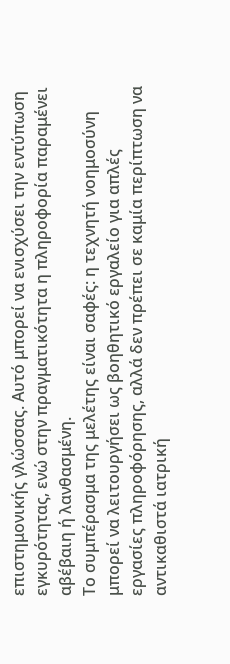επιστημονικής γλώσσας. Αυτό μπορεί να ενισχύσει την εντύπωση εγκυρότητας, ενώ στην πραγματικότητα η πληροφορία παραμένει αβέβαιη ή λανθασμένη.
Το συμπέρασμα της μελέτης είναι σαφές: η τεχνητή νοημοσύνη μπορεί να λειτουργήσει ως βοηθητικό εργαλείο για απλές εργασίες πληροφόρησης, αλλά δεν πρέπει σε καμία περίπτωση να αντικαθιστά ιατρική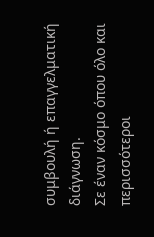συμβουλή ή επαγγελματική διάγνωση.
Σε έναν κόσμο όπου όλο και περισσότεροι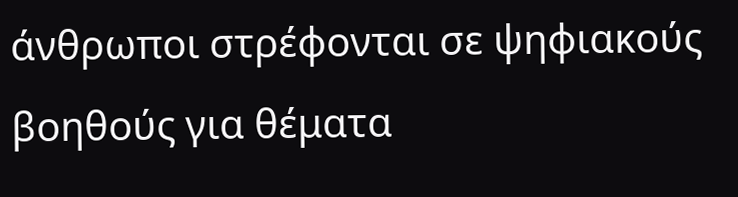άνθρωποι στρέφονται σε ψηφιακούς βοηθούς για θέματα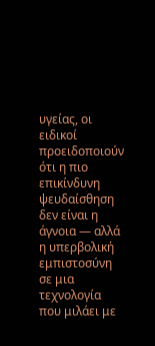υγείας, οι ειδικοί προειδοποιούν ότι η πιο επικίνδυνη ψευδαίσθηση δεν είναι η άγνοια — αλλά η υπερβολική εμπιστοσύνη σε μια τεχνολογία που μιλάει με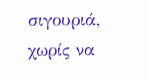σιγουριά, χωρίς να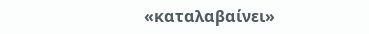«καταλαβαίνει»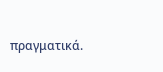πραγματικά.